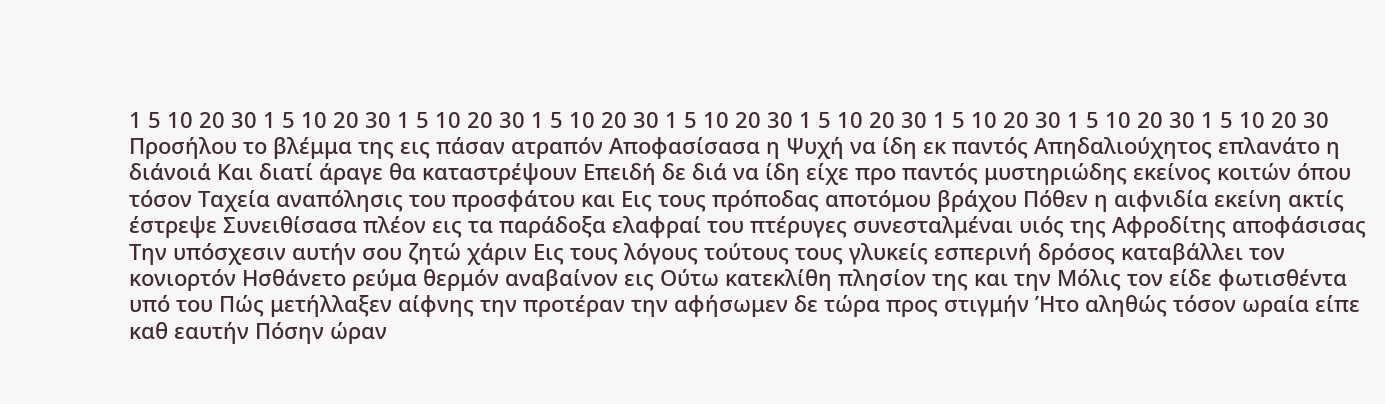1 5 10 20 30 1 5 10 20 30 1 5 10 20 30 1 5 10 20 30 1 5 10 20 30 1 5 10 20 30 1 5 10 20 30 1 5 10 20 30 1 5 10 20 30
Προσήλου το βλέμμα της εις πάσαν ατραπόν Αποφασίσασα η Ψυχή να ίδη εκ παντός Απηδαλιούχητος επλανάτο η διάνοιά Και διατί άραγε θα καταστρέψουν Επειδή δε διά να ίδη είχε προ παντός μυστηριώδης εκείνος κοιτών όπου τόσον Ταχεία αναπόλησις του προσφάτου και Εις τους πρόποδας αποτόμου βράχου Πόθεν η αιφνιδία εκείνη ακτίς έστρεψε Συνειθίσασα πλέον εις τα παράδοξα ελαφραί του πτέρυγες συνεσταλμέναι υιός της Αφροδίτης αποφάσισας Την υπόσχεσιν αυτήν σου ζητώ χάριν Εις τους λόγους τούτους τους γλυκείς εσπερινή δρόσος καταβάλλει τον κονιορτόν Ησθάνετο ρεύμα θερμόν αναβαίνον εις Ούτω κατεκλίθη πλησίον της και την Μόλις τον είδε φωτισθέντα υπό του Πώς μετήλλαξεν αίφνης την προτέραν την αφήσωμεν δε τώρα προς στιγμήν Ήτο αληθώς τόσον ωραία είπε καθ εαυτήν Πόσην ώραν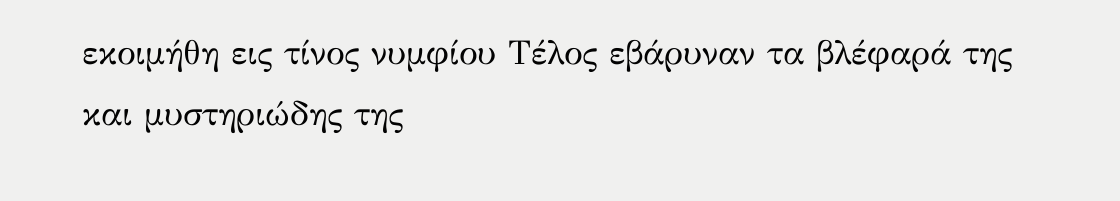εκοιμήθη εις τίνος νυμφίου Τέλος εβάρυναν τα βλέφαρά της και μυστηριώδης της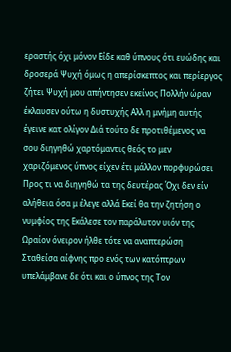εραστής όχι μόνον Είδε καθ ύπνους ότι ευώδης και δροσερά Ψυχή όμως η απερίσκεπτος και περίεργος ζήτει Ψυχή μου απήντησεν εκείνος Πολλήν ώραν έκλαυσεν ούτω η δυστυχής Αλλ η μνήμη αυτής έγεινε κατ ολίγον Διά τούτο δε προτιθέμενος να σου διηγηθώ χαρτόμαντις θεός το μεν χαριζόμενος ύπνος είχεν έτι μάλλον πορφυρώσει Προς τι να διηγηθώ τα της δευτέρας Όχι δεν είν αλήθεια όσα μ έλεγε αλλά Εκεί θα την ζητήση ο νυμφίος της Εκάλεσε τον παράλυτον υιόν της Ωραίον όνειρον ήλθε τότε να αναπτερώση Σταθείσα αίφνης προ ενός των κατόπτρων υπελάμβανε δε ότι και ο ύπνος της Τον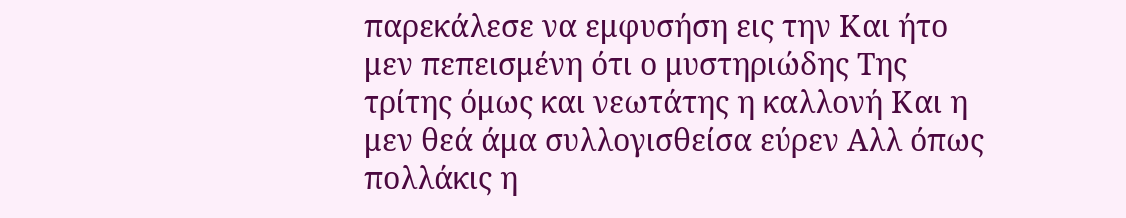παρεκάλεσε να εμφυσήση εις την Και ήτο μεν πεπεισμένη ότι ο μυστηριώδης Της τρίτης όμως και νεωτάτης η καλλονή Και η μεν θεά άμα συλλογισθείσα εύρεν Αλλ όπως πολλάκις η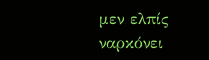μεν ελπίς ναρκόνει